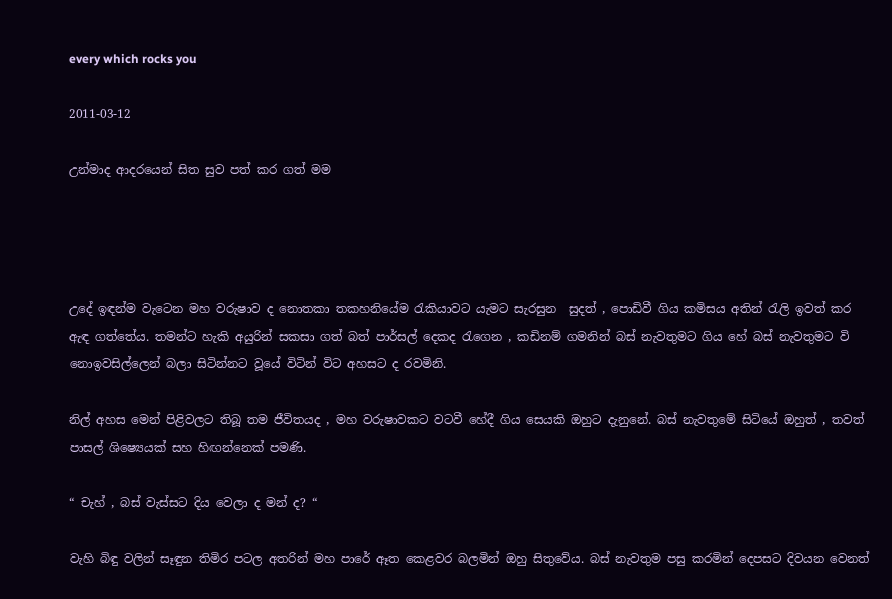every which rocks you

2011-03-12

උන්මාද ආදරයෙන් සිත සුව පත් කර ගත් මම




උදේ ඉඳන්ම වැටෙන මහ වරුෂාව ද නොතකා තකහනියේම රැකියාවට යැමට සැරසුන ‍ සුදත් , පොඩිවී ගිය කමිසය අතින් රැලි ඉවත් කර ඇඳ ගත්තේය. තමන්ට හැකි අයුරින් සකසා ගත් බත් පාර්සල් දෙකද රැගෙන , කඩිනම් ගමනින් බස් නැවතුමට ගිය හේ බස් නැවතුමට වි නොඉවසිල්ලෙන් බලා සිටින්නට වූයේ විටින් විට අහසට ද රවමිනි.

නිල් අහස මෙන් පිළිවලට තිබූ තම ජීවිතයද , මහ වරුෂාවකට වටවී හේදී ගිය සෙයකි ඔහුට දැනුනේ. බස් නැවතුමේ සිටියේ ඔහුත් , තවත් පාසල් ශිෂ්‍යෙයක් සහ හිඟන්නෙක් පමණි.

“ චැහ් , බස් වැස්සට දිය වෙලා ද මන් ද? “

වැහි බිඳු වලින් සෑඳුන තිමිර පටල අතරින් මහ පාරේ ඈත කෙළවර බලමින් ඔහු සිතුවේය. බස් නැවතුම පසු කරමින් දෙපසට දිවයන වෙනත්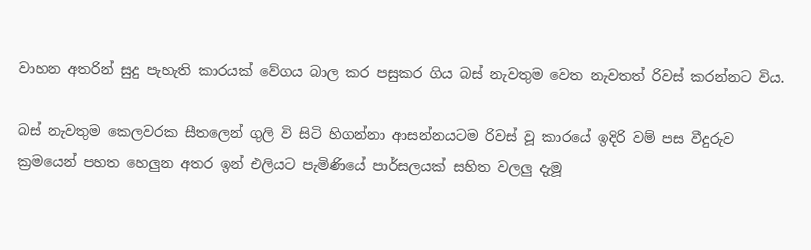වාහන අතරින් සුදු පැහැති කාරයක් වේගය බාල කර පසුකර ගිය බස් නැවතුම වෙත නැවතත් රිවස් කරන්නට විය.

බස් නැවතුම කෙලවරක සීතලෙන් ගුලි වි සිටි හිගන්නා ආසන්නයටම රිවස් වූ කාරයේ ඉදිරි වම් පස වීදුරුව ක්‍රමයෙන් පහත හෙලුන අතර ඉන් එලියට පැමිණියේ පාර්සලයක් සහිත වලලු දැමූ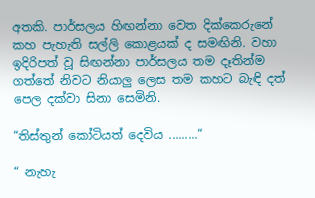අතකි. පාර්සලය හිඟන්නා වෙත දික්කෙරුනේ කහ පැහැති සල්ලි කොළයක් ද සමඟිනි. වහා ඉදිරිපත් වූ සිඟන්නා පාර්සලය තම දෑතින්ම ගත්තේ නිවට නියාලු ලෙස තම කහට බැඳි දත් පෙල දක්වා සිනා සෙමිනි.

“තිස්තුන් කෝටියත් දෙවිය .........“

“ නැහැ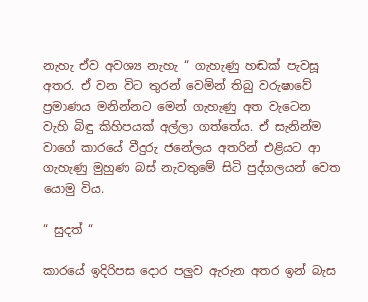නැහැ ඒව අවශ්‍ය නැහැ “ ගැහැණු හඬක් පැවසූ අතර. ඒ වන විට තුරන් වෙමින් තිබු වරුෂාවේ ප්‍රමාණය මනින්නට මෙන් ගැහැණු අත වැටෙන වැහි බිඳු කිහිපයක් අල්ලා ගත්තේය. ඒ සැනින්ම වාගේ කාරයේ වීදුරු ජනේලය අතරින් එළියට ආ ගැහැණු මුහුණ බස් නැවතුමේ සිටි පුද්ගලයන් වෙත යොමු විය.

“ සුදත් “

කාරයේ ඉදිරිපස දොර පලුව ඇරුන අතර ඉන් බැස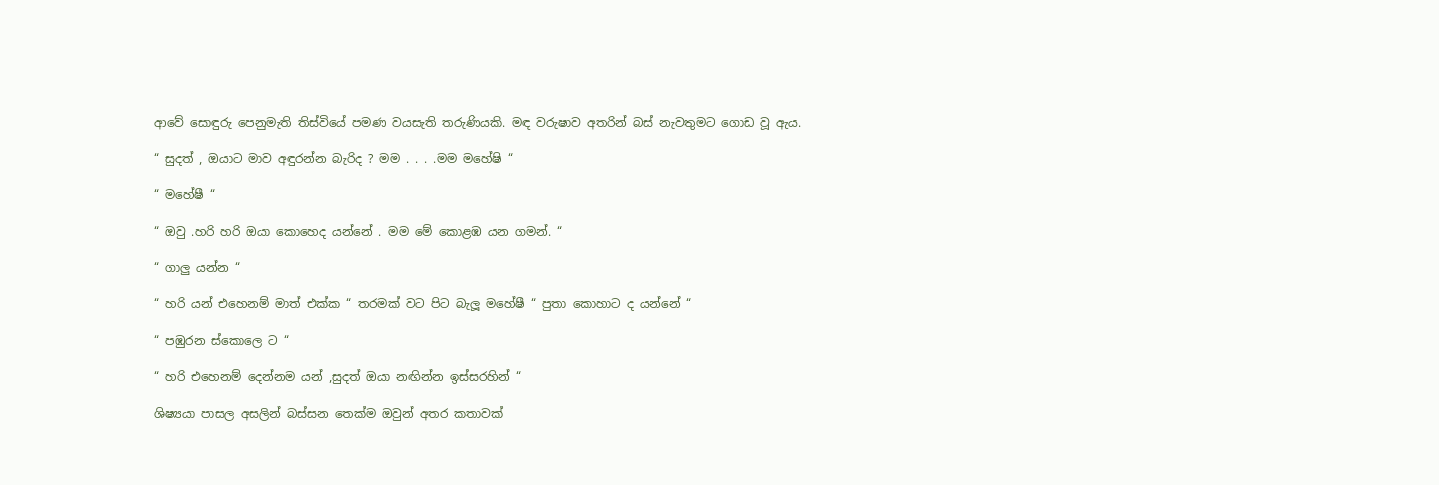ආවේ සොඳුරු පෙනුමැති තිස්වියේ පමණ වයසැති තරුණියකි. මඳ වරුෂාව අතරින් බස් නැවතුමට ගොඩ වූ ඇය.

“ සුදත් , ඔයාට මාව අඳුරන්න බැරිද ? මම . . . .මම මහේෂි “

“ මහේෂී “

“ ඔවු .හරි හරි ඔයා කොහෙද යන්නේ . මම මේ කොළඹ යන ගමන්. “

“ ගාලු යන්න “

“ හරි යන් එහෙනම් මාත් එක්ක “ තරමක් වට පිට බැලූ මහේෂී “ පුතා කොහාට ද යන්නේ “

“ පඹුරන ස්කොලෙ ට “

“ හරි එහෙනම් දෙන්නම යන් ,සුදත් ඔයා නඟින්න ඉස්සරහින් “

ශිෂ්‍යයා පාසල අසලින් බස්සන තෙක්ම ඔවුන් අතර කතාවක්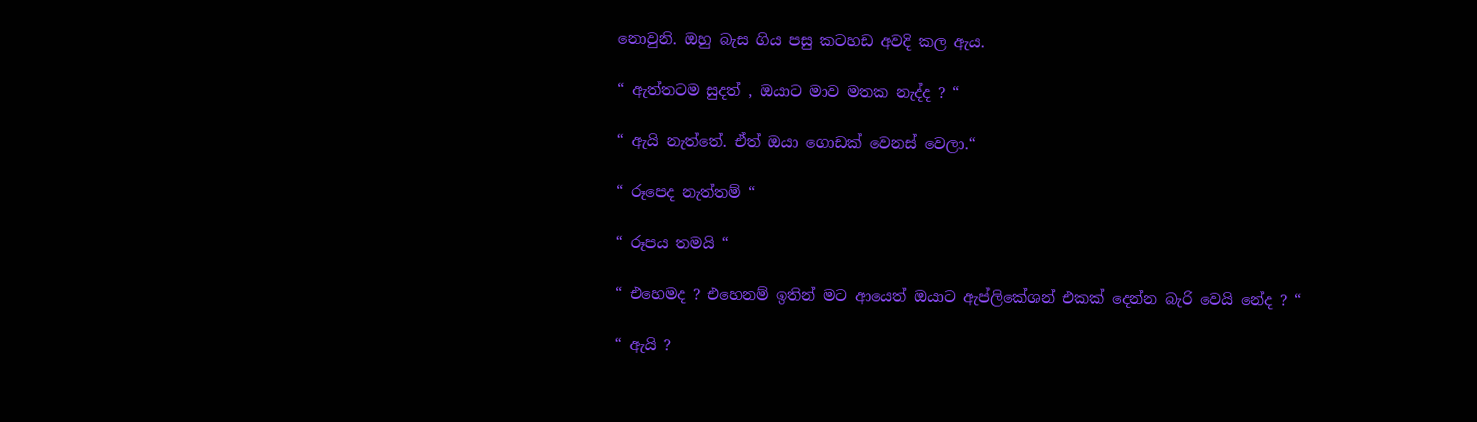නොවුනි. ඔහු බැස ගිය පසු කටහඩ අවදි කල ඇය.

“ ඇත්තටම සුදත් , ඔයාට මාව මතක නැද්ද ? “

“ ඇයි නැත්තේ. ඒත් ඔයා ගොඩක් වෙනස් වෙලා.“

“ රූපෙද නැත්තම් “

“ රූපය තමයි “

“ එහෙමද ? එහෙනම් ඉතින් මට ආයෙත් ඔයාට ඇප්ලිකේශන් එකක් දෙන්න බැරි වෙයි නේද ? “

“ ඇයි ?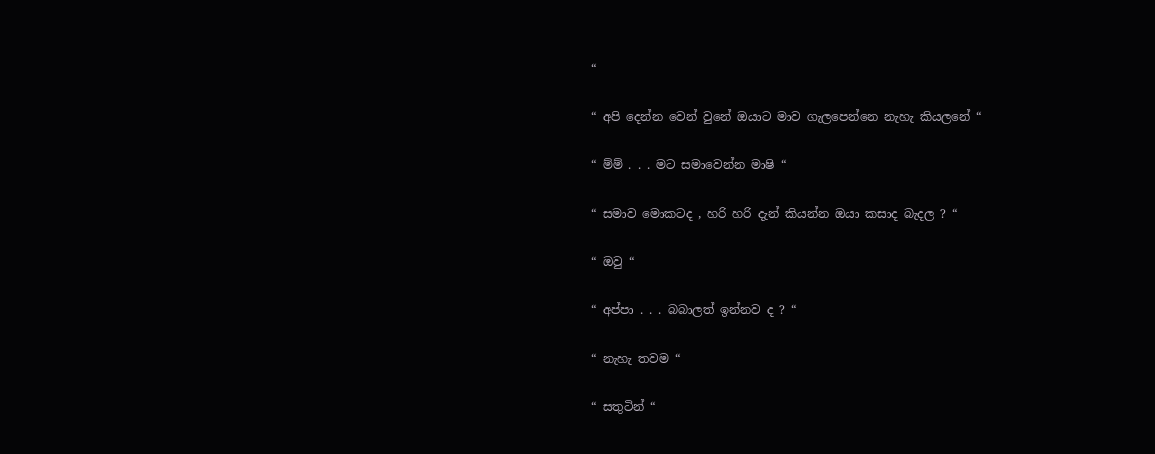“

“ අපි දෙන්න වෙන් වුනේ ඔයාට මාව ගැලපෙන්නෙ නැහැ කියලනේ “

“ ම්ම් . . . මට සමාවෙන්න මාෂි “

“ සමාව මොකටද , හරි හරි දැන් කියන්න ඔයා කසාද බැදල ? “

“ ඔවු “

“ අප්පා . . . බබාලත් ඉන්නව ද ? “

“ නැහැ තවම “

“ සතුටින් “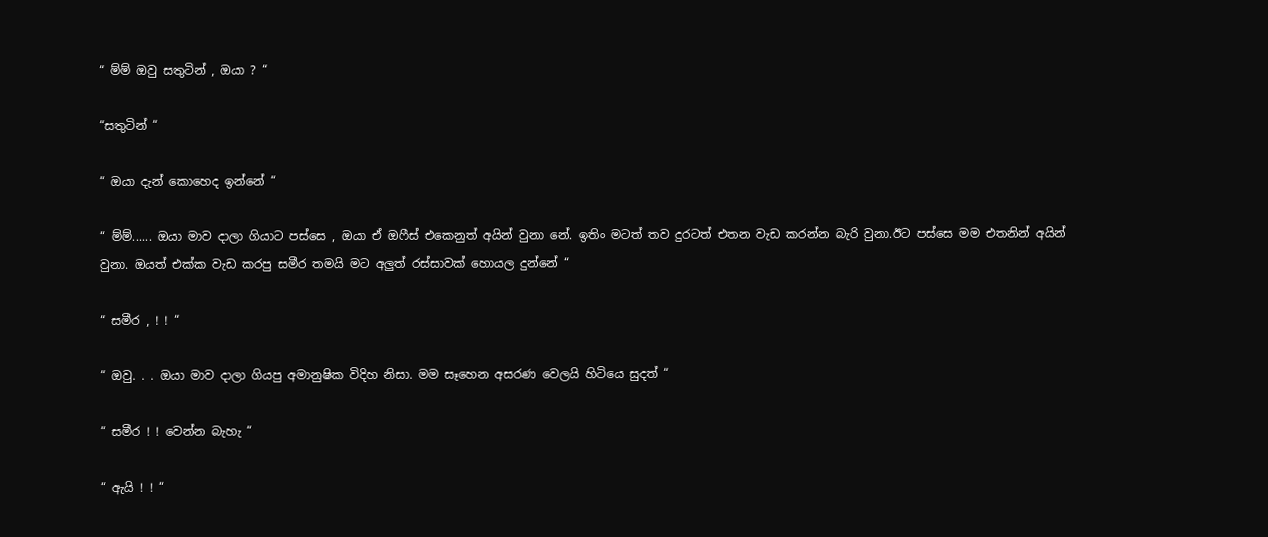“ ම්ම් ඔවු සතුටින් , ඔයා ? “

“සතුටින් “

“ ඔයා දැන් කොහෙද ඉන්නේ “

“ ම්ම්...... ඔයා මාව දාලා ගියාට පස්සෙ , ඔයා ඒ ඔෆීස් එකෙනුත් අයින් වුනා නේ. ඉතිං මටත් තව දුරටත් එතන වැඩ කරන්න බැරි වුනා.ඊට පස්සෙ මම එතනින් අයින් වුනා. ඔයත් එක්ක වැඩ කරපු සමීර තමයි මට අලුත් රස්සාවක් හොයල දුන්නේ “

“ සමීර , ! ! “

“ ඔවු. . . ඔයා මාව දාලා ගියපු අමානුෂික විදිහ නිසා. මම සෑහෙන අසරණ වෙලයි හිටියෙ සුදත් “

“ සමීර ! ! වෙන්න බැහැ “

“ ඇයි ! ! “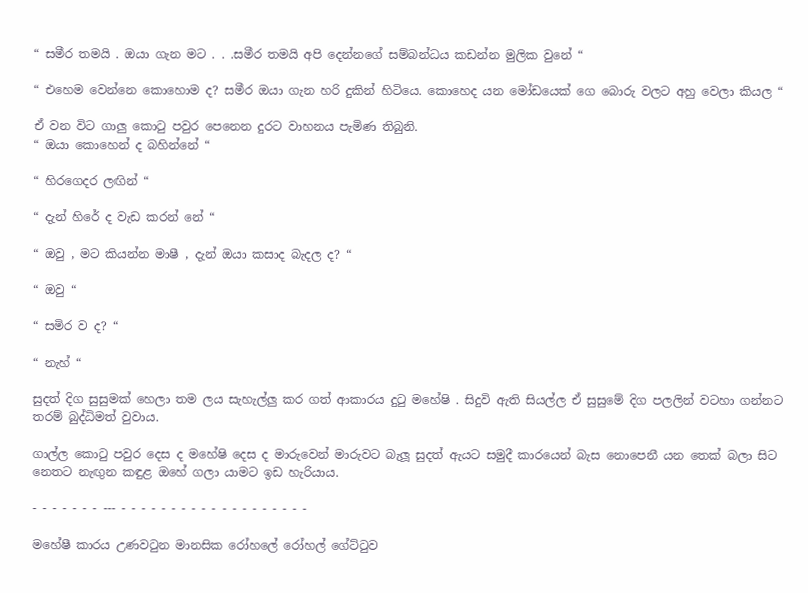“ සමීර තමයි . ඔයා ගැන මට . . .සමීර තමයි අපි දෙන්නගේ සම්බන්ධය කඩන්න මුලික වුනේ “

“ එහෙම වෙන්නෙ කොහොම ද? සමීර ඔයා ගැන හරි දුකින් හිටියෙ. කොහෙද යන මෝඩයෙක් ගෙ බොරු වලට අහු වෙලා කියල “

ඒ වන විට ගාලු කොටු පවුර පෙනෙන දුරට වාහනය පැමිණ තිබුනි.
“ ඔයා කොහෙන් ද බහින්නේ “

“ හිරගෙදර ලඟින් “

“ දැන් හිරේ ද වැඩ කරන් නේ “

“ ඔවු , මට කියන්න මාෂී , දැන් ඔයා කසාද බැදල ද? “

“ ඔවු “

“ සමිර ව ද? “

“ නැහ් “

සුදත් දිග සුසුමක් හෙලා තම ලය සැහැල්ලු කර ගත් ආකාරය දුටු මහේෂි . සිදුවි ඇති සියල්ල ඒ සුසුමේ දිග පලලින් වටහා ගන්නට තරම් බුද්ධිමත් වුවාය.

ගාල්ල කොටු පවුර දෙස ද මහේෂි දෙස ද මාරුවෙන් මාරුවට බැලූ සුදත් ඇයට සමුදී කාරයෙන් බැස නොපෙනී යන තෙක් බලා සිට නෙතට නැඟුන කඳුළ ඔහේ ගලා යාමට ඉඩ හැරියාය.

- - - - - - - --- - - - - - - - - - - - - - - - - - - -

මහේෂී කාරය උණවටුන මානසික රෝහලේ රෝහල් ගේට්ටුව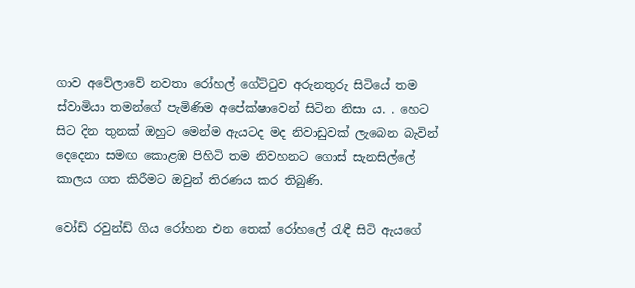ගාව අවේලාවේ නවතා රෝහල් ගේට්ටුව අරුනතුරු සිටියේ තම ස්වාමියා තමන්ගේ පැමිණිම අපේක්ෂාවෙන් සිටින නිසා ය. . හෙට සිට දින තුනක් ඔහුට මෙන්ම ඇයටද මද නිවාඩුවක් ලැබෙන බැවින් දෙදෙනා සමඟ කොළඹ පිහිටි තම නිවහනට ගොස් සැනසිල්ලේ කාලය ගත කිරීමට ඔවුන් තිරණය කර තිබුණි.

වෝඩ් රවුන්ඩ් ගිය රෝහන එන තෙක් රෝහලේ රැඳී සිටි ඇයගේ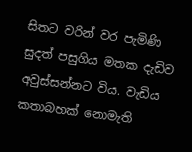සිතට වරින් වර පැමිණි සුදත් පසුගිය මතක දැඩිව අවුස්සන්නට විය. වැඩිය කතාබහක් නොමැති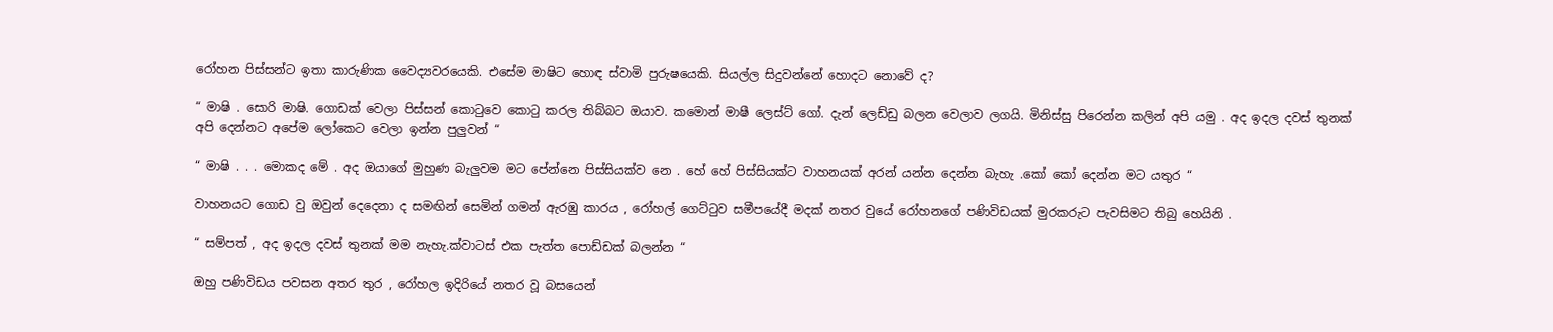රෝහන පිස්සන්ට ඉතා කාරුණික වෛද්‍යවරයෙකි. එසේම මාෂිට හොඳ ස්වාමි පුරුෂයෙකි. සියල්ල සිදුවන්නේ හොදට නොවේ ද?

“ මාෂි . සොරි මාෂි. ගොඩක් වෙලා පිස්සන් කොටුවෙ කොටු කරල තිබ්බට ඔයාව. කමොන් මාෂී ලෙස්ට් ගෝ. දැන් ලෙඩ්ඩු බලන වෙලාව ලගයි. මිනිස්සු පිරෙන්න කලින් අපි යමු . අද ඉදල දවස් තුනක් අපි දෙන්නට අපේම ලෝකෙට වෙලා ඉන්න පුලුවන් “

“ මාෂි . . . මොකද මේ . අද ඔයාගේ මුහුණ බැලුවම මට පේන්නෙ පිස්සියක්ව නෙ . හේ හේ පිස්සියක්ට වාහනයක් අරන් යන්න දෙන්න බැහැ .කෝ කෝ දෙන්න මට යතුර “

වාහනයට ගොඩ වු ඔවුන් දෙදෙනා ද සමඟින් සෙමින් ගමන් ඇරඹු කාරය , රෝහල් ගෙට්ටුව සමීපයේදී මදක් නතර වුයේ රෝහනගේ පණිවිඩයක් මුරකරුට පැවසිමට තිබු හෙයිනි .

“ සම්පත් , අද ඉදල දවස් තුනක් මම නැහැ.ක්වාටස් එක පැත්ත පොඩ්ඩක් බලන්න “

ඔහු පණිවිඩය පවසන අතර තුර , රෝහල ඉදිරියේ නතර වූ බසයෙන්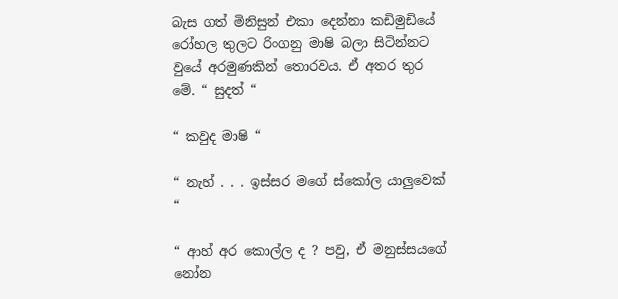බැස ගත් මිනිසුන් එකා දෙන්නා කඩිමුඩියේ රෝහල තුලට රිංගනු මාෂි බලා සිටින්නට වුයේ අරමුණකින් තොරවය. ඒ අතර තුර මේ. “ සුදත් “

“ කවුද මාෂි “

“ නැහ් . . . ඉස්සර මගේ ස්කෝල යාලුවෙක් “

“ ආහ් අර කොල්ල ද ? පවු, ඒ මනුස්සයගේ නෝන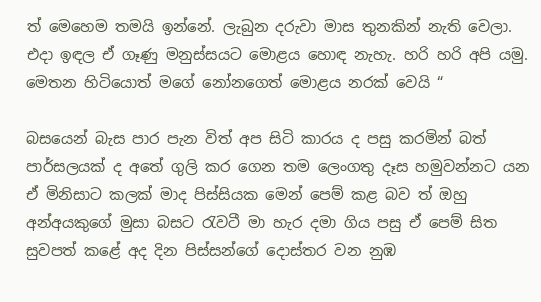ත් මෙහෙම තමයි ඉන්නේ. ලැබුන දරුවා මාස තුනකින් නැති වෙලා. එදා ඉඳල ඒ ගෑණු මනුස්සයට මොළය හොඳ නැහැ. හරි හරි අපි යමු. මෙතන හිටියොත් මගේ නෝනගෙත් මොළය නරක් වෙයි “

බසයෙන් බැස පාර පැන විත් අප සිටි කාරය ද පසු කරමින් බත් පාර්සලයක් ද අතේ ගුලි කර ගෙන තම ලෙංගතු දෑස හමුවන්නට යන ඒ මිනිසාට කලක් මාද පිස්සියක මෙන් පෙම් කළ බව ත් ඔහු අන්අයකුගේ මුසා බසට රැවටී මා හැර දමා ගිය පසු ඒ පෙම් සිත සුවපත් කළේ අද දින පිස්සන්ගේ දොස්තර වන නුඹ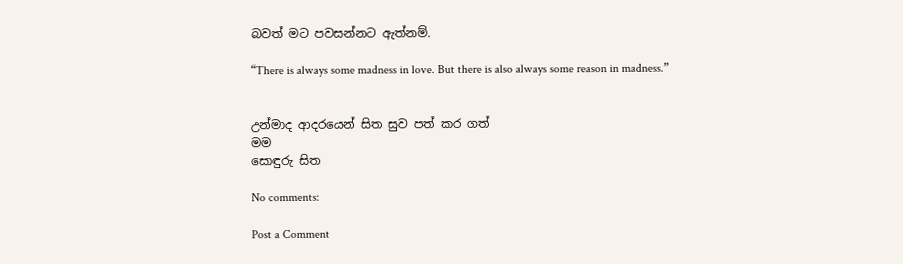බවත් මට පවසන්නට ඇත්නම්.

“There is always some madness in love. But there is also always some reason in madness.”


උන්මාද ආදරයෙන් සිත සුව පත් කර ගත්
මම
සොඳුරු සිත

No comments:

Post a Comment